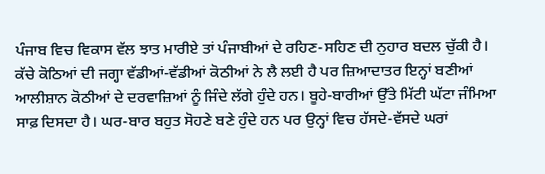ਪੰਜਾਬ ਵਿਚ ਵਿਕਾਸ ਵੱਲ ਝਾਤ ਮਾਰੀਏ ਤਾਂ ਪੰਜਾਬੀਆਂ ਦੇ ਰਹਿਣ-ਸਹਿਣ ਦੀ ਨੁਹਾਰ ਬਦਲ ਚੁੱਕੀ ਹੈ। ਕੱਚੇ ਕੋਠਿਆਂ ਦੀ ਜਗ੍ਹਾ ਵੱਡੀਆਂ-ਵੱਡੀਆਂ ਕੋਠੀਆਂ ਨੇ ਲੈ ਲਈ ਹੈ ਪਰ ਜ਼ਿਆਦਾਤਰ ਇਨ੍ਹਾਂ ਬਣੀਆਂ ਆਲੀਸ਼ਾਨ ਕੋਠੀਆਂ ਦੇ ਦਰਵਾਜ਼ਿਆਂ ਨੂੰ ਜਿੰਦੇ ਲੱਗੇ ਹੁੰਦੇ ਹਨ। ਬੂਹੇ-ਬਾਰੀਆਂ ਉੱਤੇ ਮਿੱਟੀ ਘੱਟਾ ਜੰਮਿਆ ਸਾਫ਼ ਦਿਸਦਾ ਹੈ। ਘਰ-ਬਾਰ ਬਹੁਤ ਸੋਹਣੇ ਬਣੇ ਹੁੰਦੇ ਹਨ ਪਰ ਉਨ੍ਹਾਂ ਵਿਚ ਹੱਸਦੇ-ਵੱਸਦੇ ਘਰਾਂ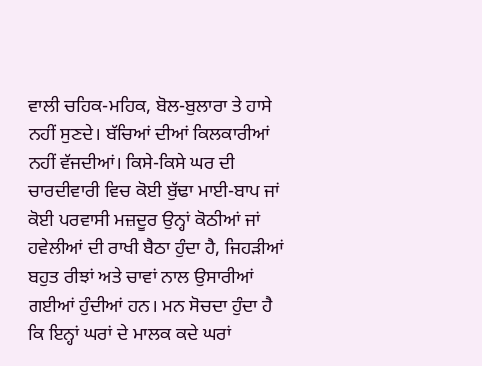ਵਾਲੀ ਚਹਿਕ-ਮਹਿਕ, ਬੋਲ-ਬੁਲਾਰਾ ਤੇ ਹਾਸੇ ਨਹੀਂ ਸੁਣਦੇ। ਬੱਚਿਆਂ ਦੀਆਂ ਕਿਲਕਾਰੀਆਂ ਨਹੀਂ ਵੱਜਦੀਆਂ। ਕਿਸੇ-ਕਿਸੇ ਘਰ ਦੀ ਚਾਰਦੀਵਾਰੀ ਵਿਚ ਕੋਈ ਬੁੱਢਾ ਮਾਈ-ਬਾਪ ਜਾਂ ਕੋਈ ਪਰਵਾਸੀ ਮਜ਼ਦੂਰ ਉਨ੍ਹਾਂ ਕੋਠੀਆਂ ਜਾਂ ਹਵੇਲੀਆਂ ਦੀ ਰਾਖੀ ਬੈਠਾ ਹੁੰਦਾ ਹੈ, ਜਿਹੜੀਆਂ ਬਹੁਤ ਰੀਝਾਂ ਅਤੇ ਚਾਵਾਂ ਨਾਲ ਉਸਾਰੀਆਂ ਗਈਆਂ ਹੁੰਦੀਆਂ ਹਨ। ਮਨ ਸੋਚਦਾ ਹੁੰਦਾ ਹੈ ਕਿ ਇਨ੍ਹਾਂ ਘਰਾਂ ਦੇ ਮਾਲਕ ਕਦੇ ਘਰਾਂ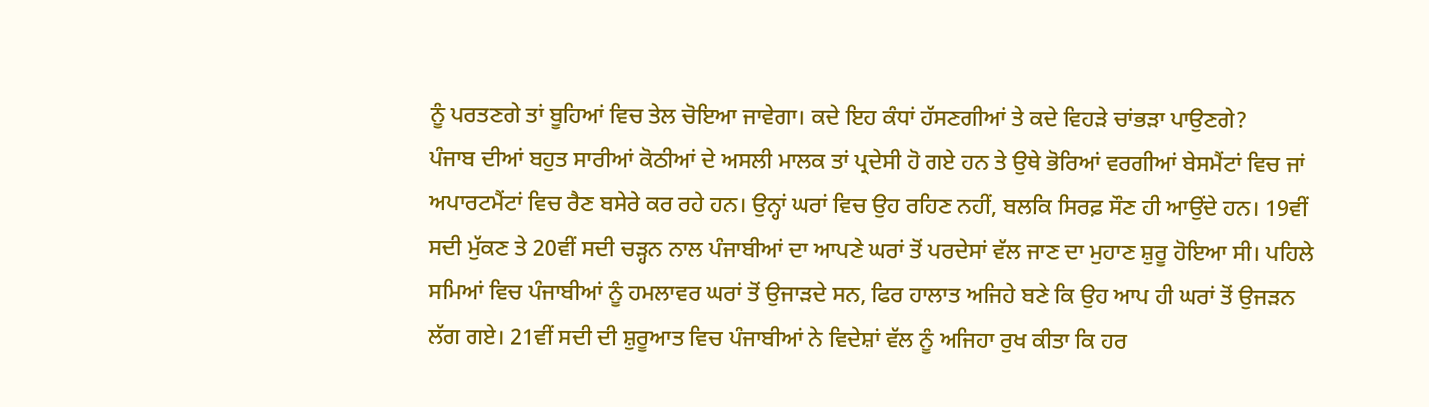ਨੂੰ ਪਰਤਣਗੇ ਤਾਂ ਬੂਹਿਆਂ ਵਿਚ ਤੇਲ ਚੋਇਆ ਜਾਵੇਗਾ। ਕਦੇ ਇਹ ਕੰਧਾਂ ਹੱਸਣਗੀਆਂ ਤੇ ਕਦੇ ਵਿਹੜੇ ਚਾਂਭੜਾ ਪਾਉਣਗੇ?
ਪੰਜਾਬ ਦੀਆਂ ਬਹੁਤ ਸਾਰੀਆਂ ਕੋਠੀਆਂ ਦੇ ਅਸਲੀ ਮਾਲਕ ਤਾਂ ਪ੍ਰਦੇਸੀ ਹੋ ਗਏ ਹਨ ਤੇ ਉਥੇ ਭੋਰਿਆਂ ਵਰਗੀਆਂ ਬੇਸਮੈਂਟਾਂ ਵਿਚ ਜਾਂ ਅਪਾਰਟਮੈਂਟਾਂ ਵਿਚ ਰੈਣ ਬਸੇਰੇ ਕਰ ਰਹੇ ਹਨ। ਉਨ੍ਹਾਂ ਘਰਾਂ ਵਿਚ ਉਹ ਰਹਿਣ ਨਹੀਂ, ਬਲਕਿ ਸਿਰਫ਼ ਸੌਣ ਹੀ ਆਉਂਦੇ ਹਨ। 19ਵੀਂ ਸਦੀ ਮੁੱਕਣ ਤੇ 20ਵੀਂ ਸਦੀ ਚੜ੍ਹਨ ਨਾਲ ਪੰਜਾਬੀਆਂ ਦਾ ਆਪਣੇ ਘਰਾਂ ਤੋਂ ਪਰਦੇਸਾਂ ਵੱਲ ਜਾਣ ਦਾ ਮੁਹਾਣ ਸ਼ੁਰੂ ਹੋਇਆ ਸੀ। ਪਹਿਲੇ ਸਮਿਆਂ ਵਿਚ ਪੰਜਾਬੀਆਂ ਨੂੰ ਹਮਲਾਵਰ ਘਰਾਂ ਤੋਂ ਉਜਾੜਦੇ ਸਨ, ਫਿਰ ਹਾਲਾਤ ਅਜਿਹੇ ਬਣੇ ਕਿ ਉਹ ਆਪ ਹੀ ਘਰਾਂ ਤੋਂ ਉਜੜਨ ਲੱਗ ਗਏ। 21ਵੀਂ ਸਦੀ ਦੀ ਸ਼ੁਰੂਆਤ ਵਿਚ ਪੰਜਾਬੀਆਂ ਨੇ ਵਿਦੇਸ਼ਾਂ ਵੱਲ ਨੂੰ ਅਜਿਹਾ ਰੁਖ ਕੀਤਾ ਕਿ ਹਰ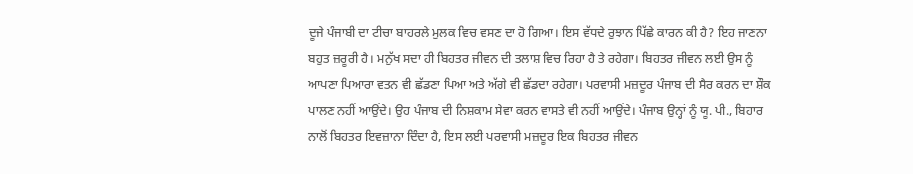ਦੂਜੇ ਪੰਜਾਬੀ ਦਾ ਟੀਚਾ ਬਾਹਰਲੇ ਮੁਲਕ ਵਿਚ ਵਸਣ ਦਾ ਹੋ ਗਿਆ। ਇਸ ਵੱਧਦੇ ਰੁਝਾਨ ਪਿੱਛੇ ਕਾਰਨ ਕੀ ਹੈ? ਇਹ ਜਾਣਨਾ ਬਹੁਤ ਜ਼ਰੂਰੀ ਹੈ। ਮਨੁੱਖ ਸਦਾ ਹੀ ਬਿਹਤਰ ਜੀਵਨ ਦੀ ਤਲਾਸ਼ ਵਿਚ ਰਿਹਾ ਹੈ ਤੇ ਰਹੇਗਾ। ਬਿਹਤਰ ਜੀਵਨ ਲਈ ਉਸ ਨੂੰ ਆਪਣਾ ਪਿਆਰਾ ਵਤਨ ਵੀ ਛੱਡਣਾ ਪਿਆ ਅਤੇ ਅੱਗੇ ਵੀ ਛੱਡਦਾ ਰਹੇਗਾ। ਪਰਵਾਸੀ ਮਜ਼ਦੂਰ ਪੰਜਾਬ ਦੀ ਸੈਰ ਕਰਨ ਦਾ ਸ਼ੌਕ ਪਾਲਣ ਨਹੀਂ ਆਉਂਦੇ। ਉਹ ਪੰਜਾਬ ਦੀ ਨਿਸ਼ਕਾਮ ਸੇਵਾ ਕਰਨ ਵਾਸਤੇ ਵੀ ਨਹੀਂ ਆਉਂਦੇ। ਪੰਜਾਬ ਉਨ੍ਹਾਂ ਨੂੰ ਯੂ. ਪੀ., ਬਿਹਾਰ ਨਾਲੋਂ ਬਿਹਤਰ ਇਵਜ਼ਾਨਾ ਦਿੰਦਾ ਹੈ, ਇਸ ਲਈ ਪਰਵਾਸੀ ਮਜ਼ਦੂਰ ਇਕ ਬਿਹਤਰ ਜੀਵਨ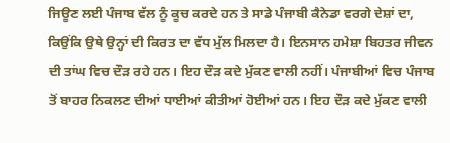ਜਿਊਣ ਲਈ ਪੰਜਾਬ ਵੱਲ ਨੂੰ ਕੂਚ ਕਰਦੇ ਹਨ ਤੇ ਸਾਡੇ ਪੰਜਾਬੀ ਕੈਨੇਡਾ ਵਰਗੇ ਦੇਸ਼ਾਂ ਦਾ, ਕਿਉਂਕਿ ਉਥੇ ਉਨ੍ਹਾਂ ਦੀ ਕਿਰਤ ਦਾ ਵੱਧ ਮੁੱਲ ਮਿਲਦਾ ਹੈ। ਇਨਸਾਨ ਹਮੇਸ਼ਾ ਬਿਹਤਰ ਜੀਵਨ ਦੀ ਤਾਂਘ ਵਿਚ ਦੌੜ ਰਹੇ ਹਨ। ਇਹ ਦੌੜ ਕਦੇ ਮੁੱਕਣ ਵਾਲੀ ਨਹੀਂ। ਪੰਜਾਬੀਆਂ ਵਿਚ ਪੰਜਾਬ ਤੋਂ ਬਾਹਰ ਨਿਕਲਣ ਦੀਆਂ ਧਾਈਆਂ ਕੀਤੀਆਂ ਹੋਈਆਂ ਹਨ। ਇਹ ਦੌੜ ਕਦੇ ਮੁੱਕਣ ਵਾਲੀ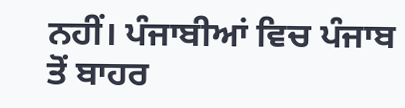ਨਹੀਂ। ਪੰਜਾਬੀਆਂ ਵਿਚ ਪੰਜਾਬ ਤੋਂ ਬਾਹਰ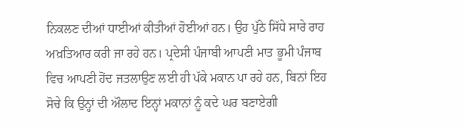ਨਿਕਲਣ ਦੀਆਂ ਧਾਈਆਂ ਕੀਤੀਆਂ ਹੋਈਆਂ ਹਨ। ਉਹ ਪੁੱਠੇ ਸਿੱਧੇ ਸਾਰੇ ਰਾਹ ਅਖ਼ਤਿਆਰ ਕਰੀ ਜਾ ਰਹੇ ਹਨ। ਪ੍ਰਦੇਸੀ ਪੰਜਾਬੀ ਆਪਣੀ ਮਾਤ ਭੂਮੀ ਪੰਜਾਬ ਵਿਚ ਆਪਣੀ ਹੋਂਦ ਜਤਲਾਉਣ ਲਈ ਹੀ ਪੱਕੇ ਮਕਾਨ ਪਾ ਰਹੇ ਹਨ, ਬਿਨਾਂ ਇਹ ਸੋਚੇ ਕਿ ਉਨ੍ਹਾਂ ਦੀ ਔਲਾਦ ਇਨ੍ਹਾਂ ਮਕਾਨਾਂ ਨੂੰ ਕਦੇ ਘਰ ਬਣਾਏਗੀ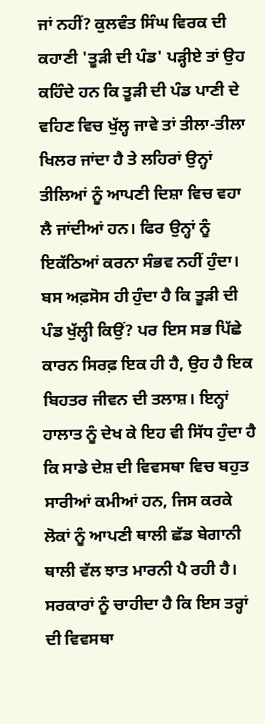ਜਾਂ ਨਹੀਂ? ਕੁਲਵੰਤ ਸਿੰਘ ਵਿਰਕ ਦੀ ਕਹਾਣੀ 'ਤੂੜੀ ਦੀ ਪੰਡ' ਪੜ੍ਹੀਏ ਤਾਂ ਉਹ ਕਹਿੰਦੇ ਹਨ ਕਿ ਤੂੜੀ ਦੀ ਪੰਡ ਪਾਣੀ ਦੇ ਵਹਿਣ ਵਿਚ ਖੁੱਲ੍ਹ ਜਾਵੇ ਤਾਂ ਤੀਲਾ-ਤੀਲਾ ਖਿਲਰ ਜਾਂਦਾ ਹੈ ਤੇ ਲਹਿਰਾਂ ਉਨ੍ਹਾਂ ਤੀਲਿਆਂ ਨੂੰ ਆਪਣੀ ਦਿਸ਼ਾ ਵਿਚ ਵਹਾ ਲੈ ਜਾਂਦੀਆਂ ਹਨ। ਫਿਰ ਉਨ੍ਹਾਂ ਨੂੰ ਇਕੱਠਿਆਂ ਕਰਨਾ ਸੰਭਵ ਨਹੀਂ ਹੁੰਦਾ। ਬਸ ਅਫ਼ਸੋਸ ਹੀ ਹੁੰਦਾ ਹੈ ਕਿ ਤੂੜੀ ਦੀ ਪੰਡ ਖੁੱਲ੍ਹੀ ਕਿਉਂ? ਪਰ ਇਸ ਸਭ ਪਿੱਛੇ ਕਾਰਨ ਸਿਰਫ਼ ਇਕ ਹੀ ਹੈ, ਉਹ ਹੈ ਇਕ ਬਿਹਤਰ ਜੀਵਨ ਦੀ ਤਲਾਸ਼। ਇਨ੍ਹਾਂ ਹਾਲਾਤ ਨੂੰ ਦੇਖ ਕੇ ਇਹ ਵੀ ਸਿੱਧ ਹੁੰਦਾ ਹੈ ਕਿ ਸਾਡੇ ਦੇਸ਼ ਦੀ ਵਿਵਸਥਾ ਵਿਚ ਬਹੁਤ ਸਾਰੀਆਂ ਕਮੀਆਂ ਹਨ, ਜਿਸ ਕਰਕੇ ਲੋਕਾਂ ਨੂੰ ਆਪਣੀ ਥਾਲੀ ਛੱਡ ਬੇਗਾਨੀ ਥਾਲੀ ਵੱਲ ਝਾਤ ਮਾਰਨੀ ਪੈ ਰਹੀ ਹੈ। ਸਰਕਾਰਾਂ ਨੂੰ ਚਾਹੀਦਾ ਹੈ ਕਿ ਇਸ ਤਰ੍ਹਾਂ ਦੀ ਵਿਵਸਥਾ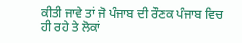ਕੀਤੀ ਜਾਵੇ ਤਾਂ ਜੋ ਪੰਜਾਬ ਦੀ ਰੌਣਕ ਪੰਜਾਬ ਵਿਚ ਹੀ ਰਹੇ ਤੇ ਲੋਕਾਂ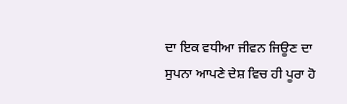ਦਾ ਇਕ ਵਧੀਆ ਜੀਵਨ ਜਿਊਣ ਦਾ ਸੁਪਨਾ ਆਪਣੇ ਦੇਸ਼ ਵਿਚ ਹੀ ਪੂਰਾ ਹੋ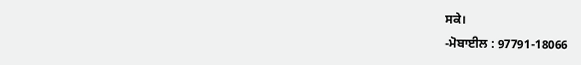ਸਕੇ।
-ਮੋਬਾਈਲ : 97791-18066